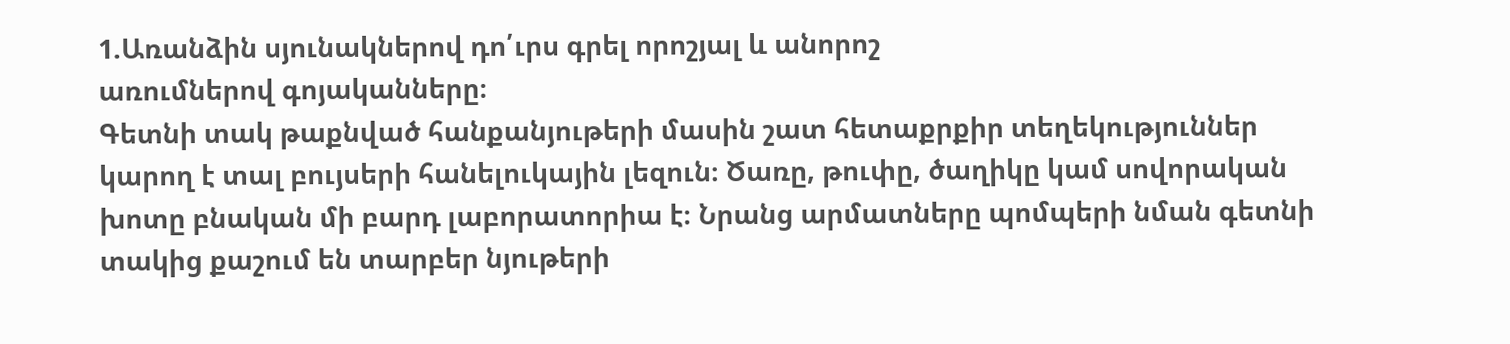1.Առանձին սյունակներով դո՛ւրս գրել որոշյալ և անորոշ
առումներով գոյականները։
Գետնի տակ թաքնված հանքանյութերի մասին շատ հետաքրքիր տեղեկություններ կարող է տալ բույսերի հանելուկային լեզուն։ Ծառը, թուփը, ծաղիկը կամ սովորական խոտը բնական մի բարդ լաբորատորիա է։ Նրանց արմատները պոմպերի նման գետնի տակից քաշում են տարբեր նյութերի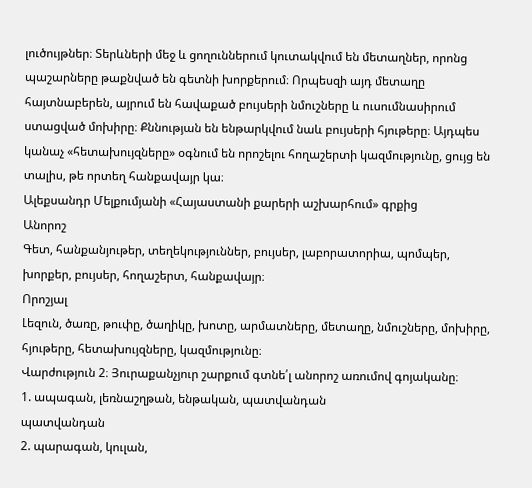լուծույթներ։ Տերևների մեջ և ցողուններում կուտակվում են մետաղներ, որոնց պաշարները թաքնված են գետնի խորքերում։ Որպեսզի այդ մետաղը հայտնաբերեն, այրում են հավաքած բույսերի նմուշները և ուսումնասիրում ստացված մոխիրը։ Քննության են ենթարկվում նաև բույսերի հյութերը։ Այդպես կանաչ «հետախույզները» օգնում են որոշելու հողաշերտի կազմությունը, ցույց են տալիս, թե որտեղ հանքավայր կա։
Ալեքսանդր Մելքումյանի «Հայաստանի քարերի աշխարհում» գրքից
Անորոշ
Գետ, հանքանյութեր, տեղեկություններ, բույսեր, լաբորատորիա, պոմպեր, խորքեր, բույսեր, հողաշերտ, հանքավայր։
Որոշյալ
Լեզուն, ծառը, թուփը, ծաղիկը, խոտը, արմատները, մետաղը, նմուշները, մոխիրը, հյութերը, հետախույզները, կազմությունը։
Վարժություն 2։ Յուրաքանչյուր շարքում գտնե՛լ անորոշ առումով գոյականը։
1. ապագան, լեռնաշղթան, ենթական, պատվանդան
պատվանդան
2. պարագան, կուլան,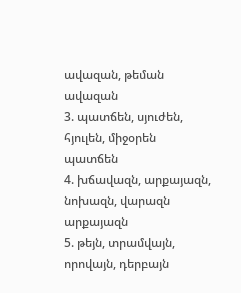ավազան, թեման
ավազան
3. պատճեն, սյուժեն, հյուլեն, միջօրեն
պատճեն
4. խճավազն, արքայազն, նոխազն, վարազն
արքայազն
5. թեյն, տրամվայն, որովայն, դերբայն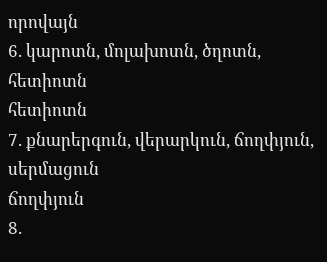որովայն
6. կարոտն, մոլախոտն, ծղոտն, հետիոտն
հետիոտն
7. քնարերգուն, վերարկուն, ճողփյուն, սերմացուն
ճողփյուն
8.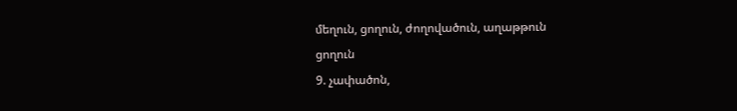մեղուն, ցողուն, ժողովածուն, աղաթթուն
ցողուն
9. չափածոն,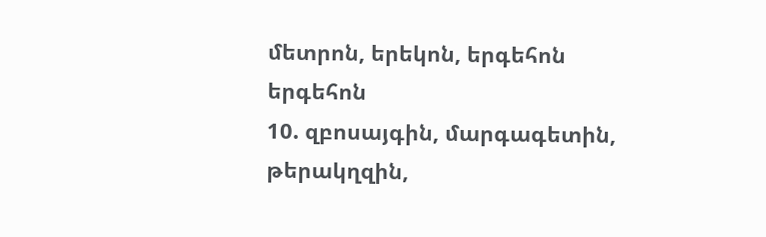մետրոն, երեկոն, երգեհոն
երգեհոն
10. զբոսայգին, մարգագետին, թերակղզին,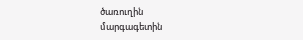ծառուղին
մարգագետին